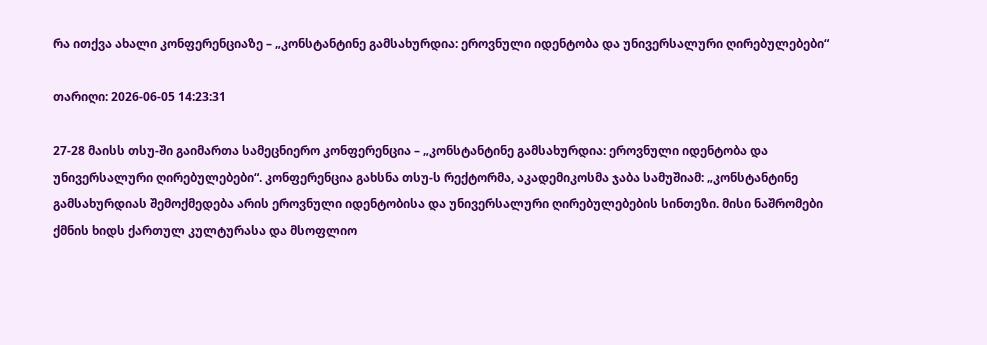რა ითქვა ახალი კონფერენციაზე – „კონსტანტინე გამსახურდია: ეროვნული იდენტობა და უნივერსალური ღირებულებები“

თარიღი: 2026-06-05 14:23:31

27-28 მაისს თსუ-ში გაიმართა სამეცნიერო კონფერენცია – „კონსტანტინე გამსახურდია: ეროვნული იდენტობა და უნივერსალური ღირებულებები“. კონფერენცია გახსნა თსუ-ს რექტორმა, აკადემიკოსმა ჯაბა სამუშიამ: „კონსტანტინე გამსახურდიას შემოქმედება არის ეროვნული იდენტობისა და უნივერსალური ღირებულებების სინთეზი. მისი ნაშრომები ქმნის ხიდს ქართულ კულტურასა და მსოფლიო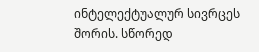ინტელექტუალურ სივრცეს შორის. სწორედ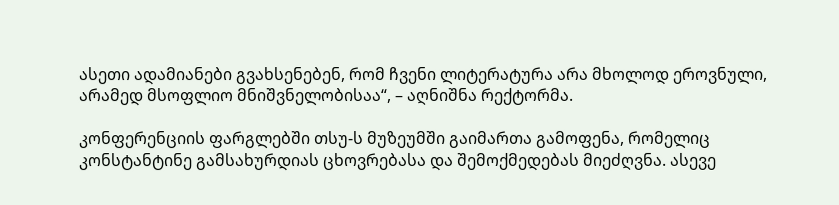ასეთი ადამიანები გვახსენებენ, რომ ჩვენი ლიტერატურა არა მხოლოდ ეროვნული, არამედ მსოფლიო მნიშვნელობისაა“, – აღნიშნა რექტორმა.

კონფერენციის ფარგლებში თსუ-ს მუზეუმში გაიმართა გამოფენა, რომელიც კონსტანტინე გამსახურდიას ცხოვრებასა და შემოქმედებას მიეძღვნა. ასევე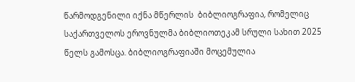წარმოდგენილი იქნა მწერლის  ბიბლიოგრაფია, რომელიც საქართველოს ეროვნულმა ბიბლიოთეკამ სრული სახით 2025 წელს გამოსცა. ბიბლიოგრაფიაში მოცემულია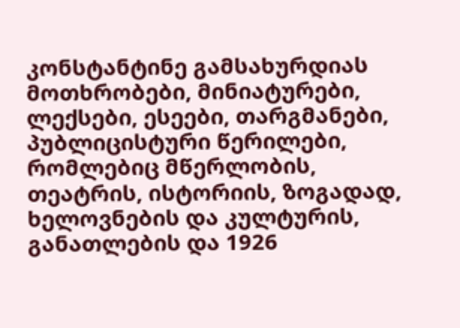კონსტანტინე გამსახურდიას მოთხრობები, მინიატურები, ლექსები, ესეები, თარგმანები, პუბლიცისტური წერილები, რომლებიც მწერლობის, თეატრის, ისტორიის, ზოგადად, ხელოვნების და კულტურის, განათლების და 1926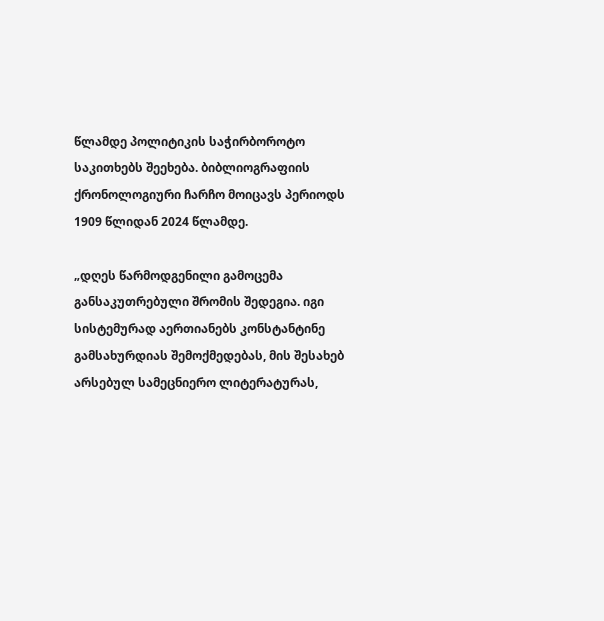წლამდე პოლიტიკის საჭირბოროტო საკითხებს შეეხება. ბიბლიოგრაფიის ქრონოლოგიური ჩარჩო მოიცავს პერიოდს 1909 წლიდან 2024 წლამდე.

„დღეს წარმოდგენილი გამოცემა განსაკუთრებული შრომის შედეგია. იგი სისტემურად აერთიანებს კონსტანტინე გამსახურდიას შემოქმედებას, მის შესახებ არსებულ სამეცნიერო ლიტერატურას,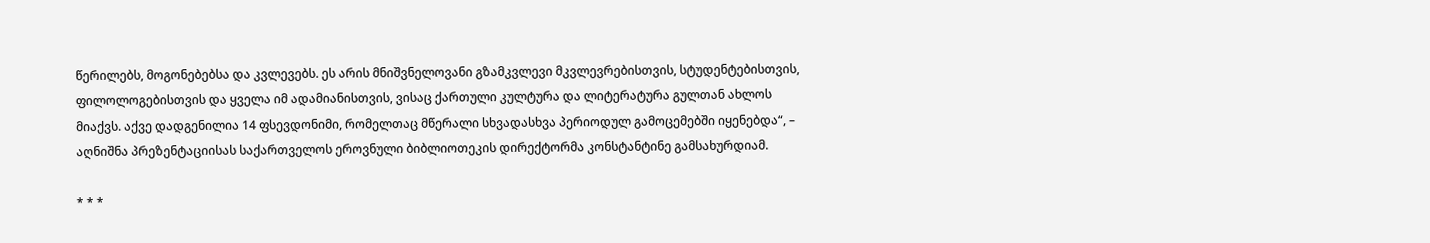წერილებს, მოგონებებსა და კვლევებს. ეს არის მნიშვნელოვანი გზამკვლევი მკვლევრებისთვის, სტუდენტებისთვის, ფილოლოგებისთვის და ყველა იმ ადამიანისთვის, ვისაც ქართული კულტურა და ლიტერატურა გულთან ახლოს მიაქვს. აქვე დადგენილია 14 ფსევდონიმი, რომელთაც მწერალი სხვადასხვა პერიოდულ გამოცემებში იყენებდა“, – აღნიშნა პრეზენტაციისას საქართველოს ეროვნული ბიბლიოთეკის დირექტორმა კონსტანტინე გამსახურდიამ.

* * *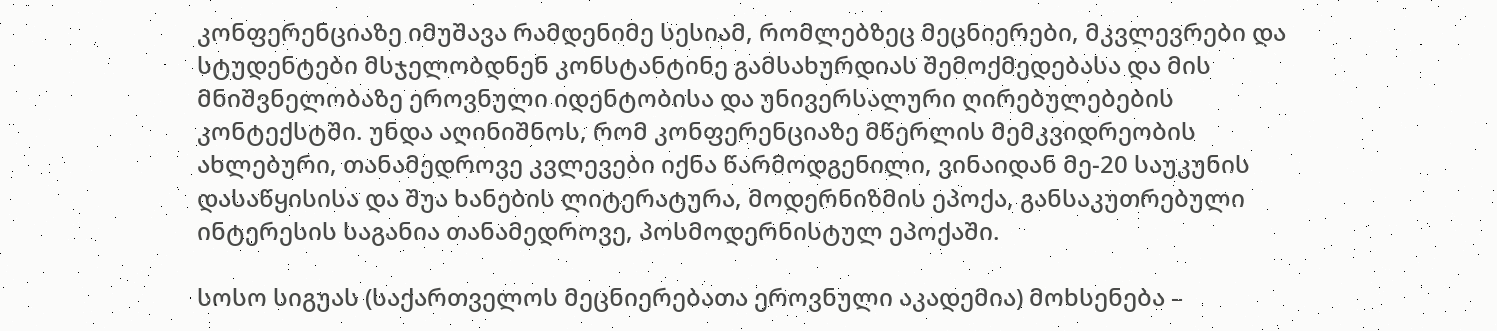კონფერენციაზე იმუშავა რამდენიმე სესიამ, რომლებზეც მეცნიერები, მკვლევრები და სტუდენტები მსჯელობდნენ კონსტანტინე გამსახურდიას შემოქმედებასა და მის მნიშვნელობაზე ეროვნული იდენტობისა და უნივერსალური ღირებულებების კონტექსტში. უნდა აღინიშნოს, რომ კონფერენციაზე მწერლის მემკვიდრეობის ახლებური, თანამედროვე კვლევები იქნა წარმოდგენილი, ვინაიდან მე-20 საუკუნის დასაწყისისა და შუა ხანების ლიტერატურა, მოდერნიზმის ეპოქა, განსაკუთრებული ინტერესის საგანია თანამედროვე, პოსმოდერნისტულ ეპოქაში.

სოსო სიგუას (საქართველოს მეცნიერებათა ეროვნული აკადემია) მოხსენება –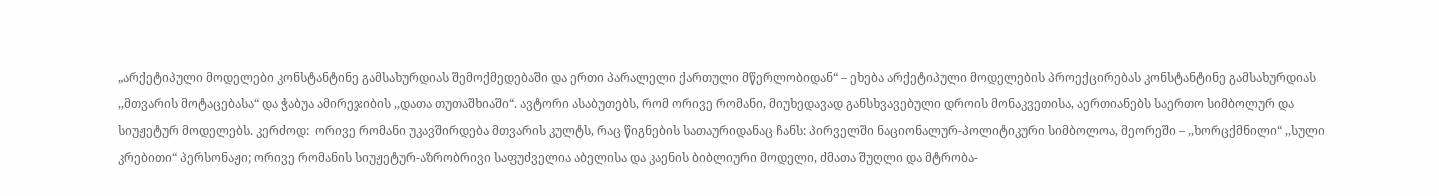„არქეტიპული მოდელები კონსტანტინე გამსახურდიას შემოქმედებაში და ერთი პარალელი ქართული მწერლობიდან“ – ეხება არქეტიპული მოდელების პროექცირებას კონსტანტინე გამსახურდიას ,,მთვარის მოტაცებასა“ და ჭაბუა ამირეჯიბის ,,დათა თუთაშხიაში“. ავტორი ასაბუთებს, რომ ორივე რომანი, მიუხედავად განსხვავებული დროის მონაკვეთისა, აერთიანებს საერთო სიმბოლურ და სიუჟეტურ მოდელებს. კერძოდ:  ორივე რომანი უკავშირდება მთვარის კულტს, რაც წიგნების სათაურიდანაც ჩანს: პირველში ნაციონალურ-პოლიტიკური სიმბოლოა, მეორეში – ,,ხორცქმნილი“ ,,სული კრებითი“ პერსონაჟი; ორივე რომანის სიუჟეტურ-აზრობრივი საფუძველია აბელისა და კაენის ბიბლიური მოდელი, ძმათა შუღლი და მტრობა-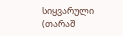სიყვარული (თარაშ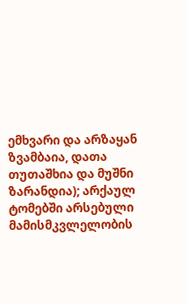ემხვარი და არზაყან ზვამბაია, დათა თუთაშხია და მუშნი ზარანდია); არქაულ ტომებში არსებული მამისმკვლელობის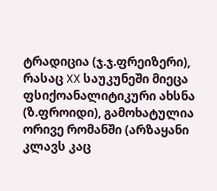ტრადიცია (ჯ.ჯ.ფრეიზერი), რასაც XX საუკუნეში მიეცა ფსიქოანალიტიკური ახსნა (ზ.ფროიდი), გამოხატულია ორივე რომანში (არზაყანი კლავს კაც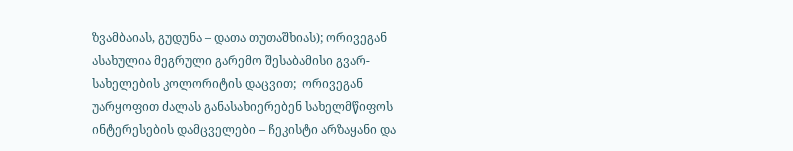ზვამბაიას, გუდუნა – დათა თუთაშხიას); ორივეგან ასახულია მეგრული გარემო შესაბამისი გვარ-სახელების კოლორიტის დაცვით;  ორივეგან უარყოფით ძალას განასახიერებენ სახელმწიფოს ინტერესების დამცველები – ჩეკისტი არზაყანი და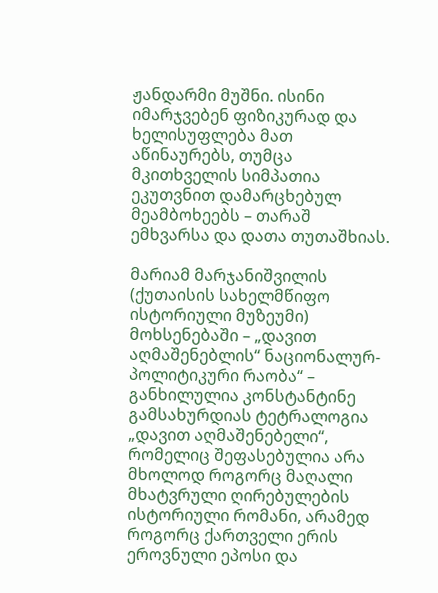ჟანდარმი მუშნი. ისინი იმარჯვებენ ფიზიკურად და ხელისუფლება მათ აწინაურებს, თუმცა მკითხველის სიმპათია ეკუთვნით დამარცხებულ მეამბოხეებს – თარაშ ემხვარსა და დათა თუთაშხიას.

მარიამ მარჯანიშვილის (ქუთაისის სახელმწიფო ისტორიული მუზეუმი) მოხსენებაში – „დავით აღმაშენებლის“ ნაციონალურ-პოლიტიკური რაობა“ – განხილულია კონსტანტინე გამსახურდიას ტეტრალოგია „დავით აღმაშენებელი“, რომელიც შეფასებულია არა მხოლოდ როგორც მაღალი მხატვრული ღირებულების ისტორიული რომანი, არამედ როგორც ქართველი ერის ეროვნული ეპოსი და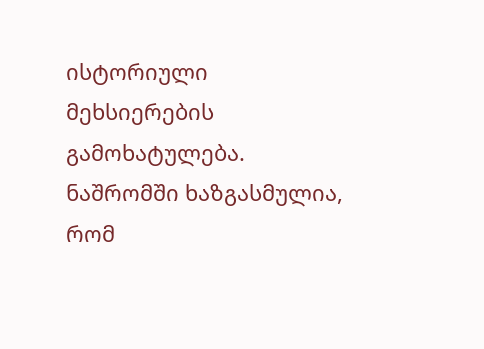ისტორიული მეხსიერების გამოხატულება. ნაშრომში ხაზგასმულია, რომ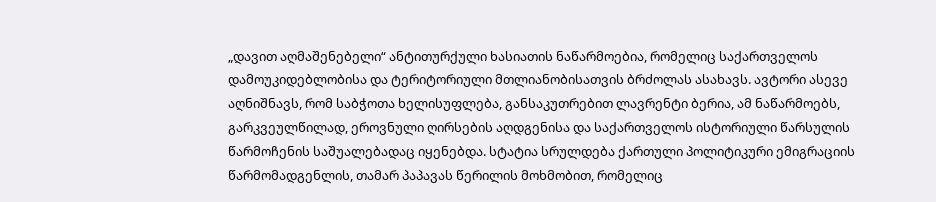„დავით აღმაშენებელი“ ანტითურქული ხასიათის ნაწარმოებია, რომელიც საქართველოს დამოუკიდებლობისა და ტერიტორიული მთლიანობისათვის ბრძოლას ასახავს. ავტორი ასევე აღნიშნავს, რომ საბჭოთა ხელისუფლება, განსაკუთრებით ლავრენტი ბერია, ამ ნაწარმოებს, გარკვეულწილად, ეროვნული ღირსების აღდგენისა და საქართველოს ისტორიული წარსულის წარმოჩენის საშუალებადაც იყენებდა. სტატია სრულდება ქართული პოლიტიკური ემიგრაციის წარმომადგენლის, თამარ პაპავას წერილის მოხმობით, რომელიც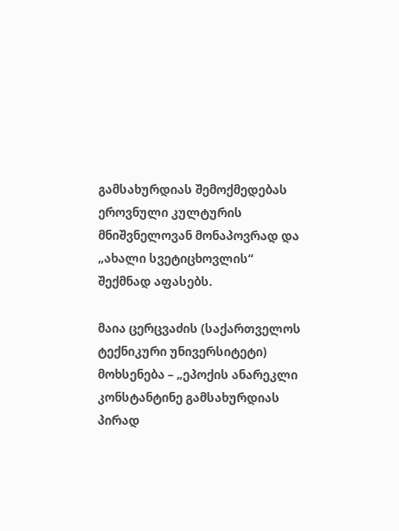გამსახურდიას შემოქმედებას ეროვნული კულტურის მნიშვნელოვან მონაპოვრად და „ახალი სვეტიცხოვლის“ შექმნად აფასებს.

მაია ცერცვაძის (საქართველოს ტექნიკური უნივერსიტეტი) მოხსენება – „ეპოქის ანარეკლი კონსტანტინე გამსახურდიას პირად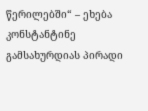წერილებში“ – ეხება კონსტანტინე გამსახურდიას პირადი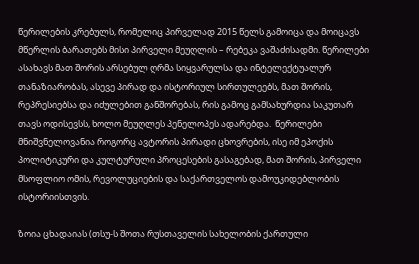წერილების კრებულს, რომელიც პირველად 2015 წელს გამოიცა და მოიცავს მწერლის ბარათებს მისი პირველი მეუღლის – რებეკა ვაშაძისადმი. წერილები ასახავს მათ შორის არსებულ ღრმა სიყვარულსა და ინტელექტუალურ თანაზიარობას, ასევე პირად და ისტორიულ სირთულეებს, მათ შორის, რეპრესიებსა და იძულებით განშორებას, რის გამოც გამსახურდია საკუთარ თავს ოდისევსს, ხოლო მეუღლეს პენელოპეს ადარებდა.  წერილები მნიშვნელოვანია როგორც ავტორის პირადი ცხოვრების, ისე იმ ეპოქის პოლიტიკური და კულტურული პროცესების გასაგებად, მათ შორის, პირველი მსოფლიო ომის, რევოლუციების და საქართველოს დამოუკიდებლობის ისტორიისთვის.

ზოია ცხადაიას (თსუ-ს შოთა რუსთაველის სახელობის ქართული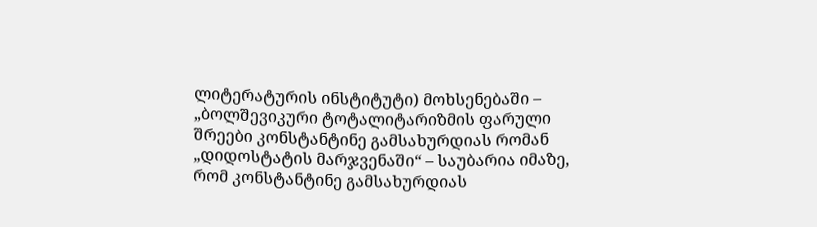ლიტერატურის ინსტიტუტი) მოხსენებაში – „ბოლშევიკური ტოტალიტარიზმის ფარული შრეები კონსტანტინე გამსახურდიას რომან „დიდოსტატის მარჯვენაში“ – საუბარია იმაზე, რომ კონსტანტინე გამსახურდიას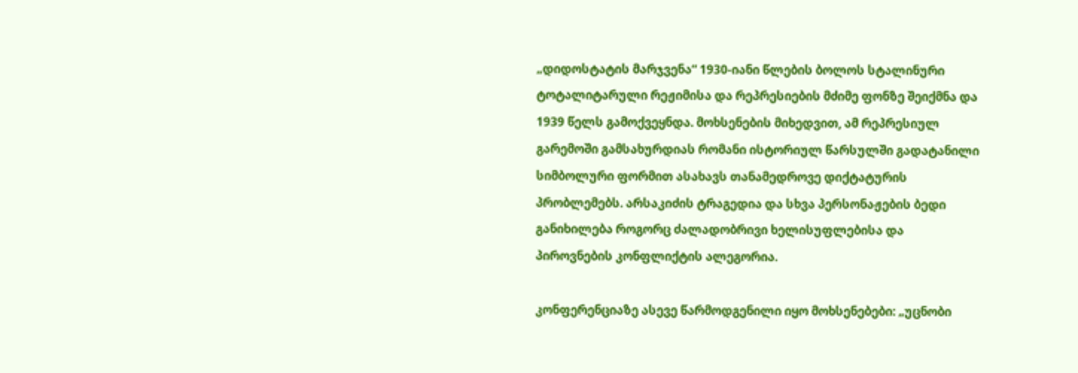„დიდოსტატის მარჯვენა“ 1930-იანი წლების ბოლოს სტალინური ტოტალიტარული რეჟიმისა და რეპრესიების მძიმე ფონზე შეიქმნა და 1939 წელს გამოქვეყნდა. მოხსენების მიხედვით, ამ რეპრესიულ გარემოში გამსახურდიას რომანი ისტორიულ წარსულში გადატანილი სიმბოლური ფორმით ასახავს თანამედროვე დიქტატურის პრობლემებს. არსაკიძის ტრაგედია და სხვა პერსონაჟების ბედი განიხილება როგორც ძალადობრივი ხელისუფლებისა და პიროვნების კონფლიქტის ალეგორია.

კონფერენციაზე ასევე წარმოდგენილი იყო მოხსენებები: „უცნობი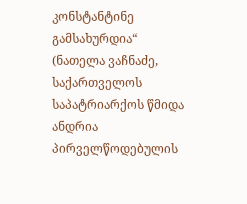კონსტანტინე გამსახურდია“ (ნათელა ვაჩნაძე, საქართველოს საპატრიარქოს წმიდა ანდრია პირველწოდებულის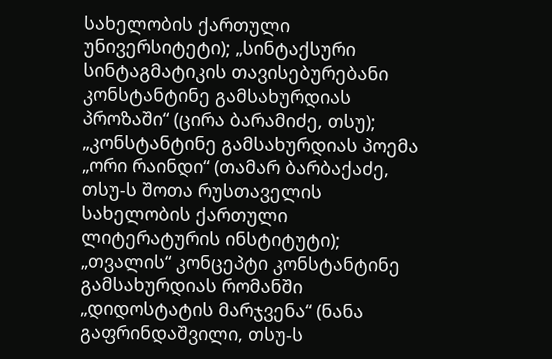სახელობის ქართული უნივერსიტეტი); „სინტაქსური სინტაგმატიკის თავისებურებანი კონსტანტინე გამსახურდიას პროზაში“ (ცირა ბარამიძე, თსუ); „კონსტანტინე გამსახურდიას პოემა „ორი რაინდი“ (თამარ ბარბაქაძე, თსუ-ს შოთა რუსთაველის სახელობის ქართული ლიტერატურის ინსტიტუტი); „თვალის“ კონცეპტი კონსტანტინე გამსახურდიას რომანში „დიდოსტატის მარჯვენა“ (ნანა გაფრინდაშვილი, თსუ-ს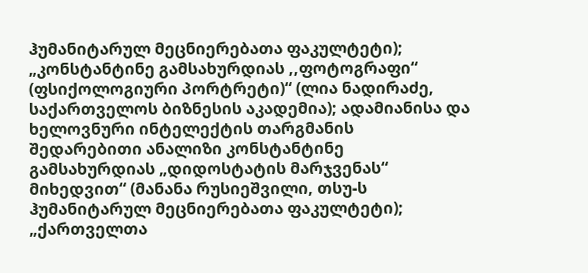ჰუმანიტარულ მეცნიერებათა ფაკულტეტი); „კონსტანტინე გამსახურდიას ,,ფოტოგრაფი“ (ფსიქოლოგიური პორტრეტი)“ (ლია ნადირაძე, საქართველოს ბიზნესის აკადემია); ადამიანისა და ხელოვნური ინტელექტის თარგმანის შედარებითი ანალიზი კონსტანტინე გამსახურდიას „დიდოსტატის მარჯვენას“ მიხედვით“ (მანანა რუსიეშვილი, თსუ-ს ჰუმანიტარულ მეცნიერებათა ფაკულტეტი); „ქართველთა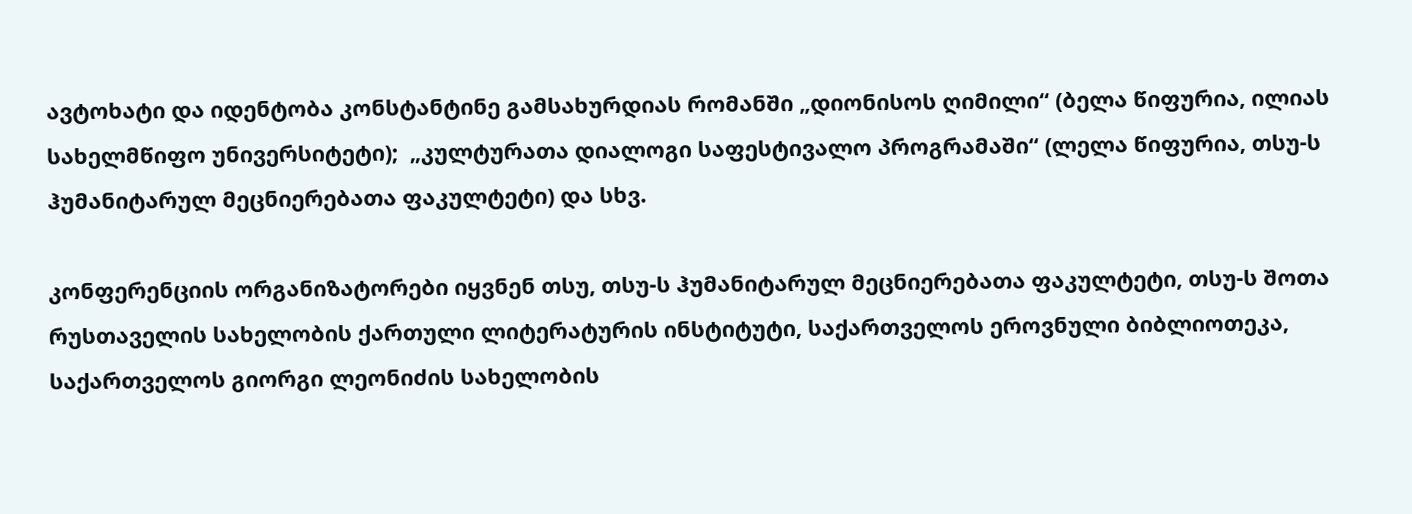ავტოხატი და იდენტობა კონსტანტინე გამსახურდიას რომანში „დიონისოს ღიმილი“ (ბელა წიფურია, ილიას სახელმწიფო უნივერსიტეტი);  „კულტურათა დიალოგი საფესტივალო პროგრამაში“ (ლელა წიფურია, თსუ-ს ჰუმანიტარულ მეცნიერებათა ფაკულტეტი) და სხვ.

კონფერენციის ორგანიზატორები იყვნენ თსუ, თსუ-ს ჰუმანიტარულ მეცნიერებათა ფაკულტეტი, თსუ-ს შოთა რუსთაველის სახელობის ქართული ლიტერატურის ინსტიტუტი, საქართველოს ეროვნული ბიბლიოთეკა, საქართველოს გიორგი ლეონიძის სახელობის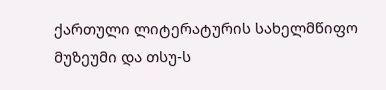ქართული ლიტერატურის სახელმწიფო მუზეუმი და თსუ-ს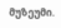მუზეუმი.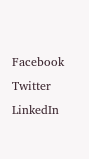Facebook
Twitter
LinkedIn